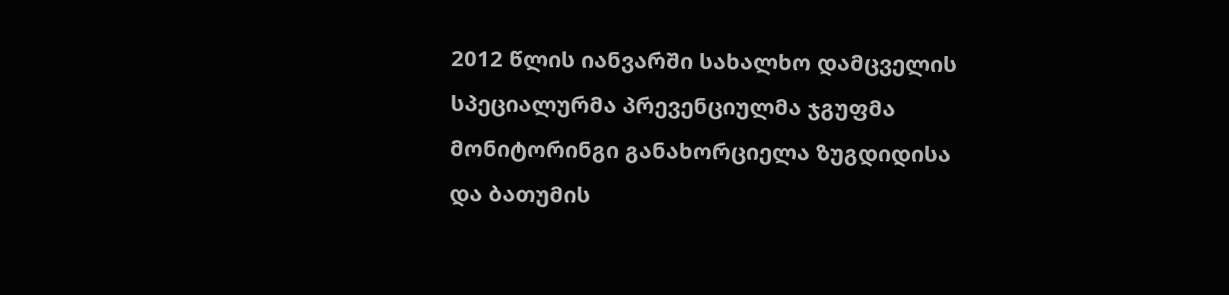2012 წლის იანვარში სახალხო დამცველის სპეციალურმა პრევენციულმა ჯგუფმა მონიტორინგი განახორციელა ზუგდიდისა და ბათუმის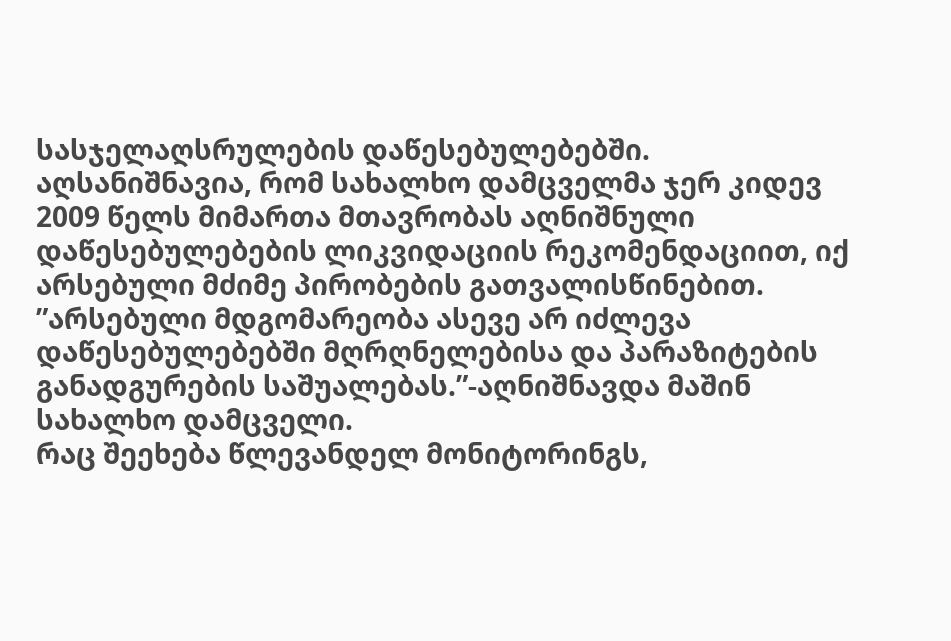სასჯელაღსრულების დაწესებულებებში. აღსანიშნავია, რომ სახალხო დამცველმა ჯერ კიდევ 2009 წელს მიმართა მთავრობას აღნიშნული დაწესებულებების ლიკვიდაციის რეკომენდაციით, იქ არსებული მძიმე პირობების გათვალისწინებით. ”არსებული მდგომარეობა ასევე არ იძლევა დაწესებულებებში მღრღნელებისა და პარაზიტების განადგურების საშუალებას.”-აღნიშნავდა მაშინ სახალხო დამცველი.
რაც შეეხება წლევანდელ მონიტორინგს,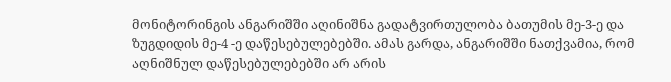მონიტორინგის ანგარიშში აღინიშნა გადატვირთულობა ბათუმის მე-3-ე და ზუგდიდის მე-4 -ე დაწესებულებებში. ამას გარდა, ანგარიშში ნათქვამია, რომ აღნიშნულ დაწესებულებებში არ არის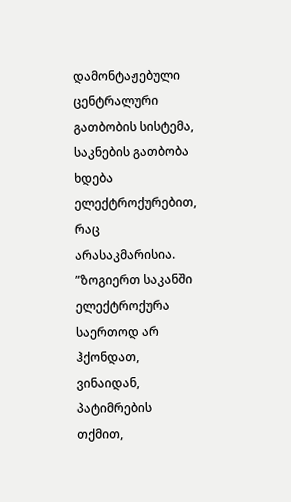დამონტაჟებული ცენტრალური გათბობის სისტემა, საკნების გათბობა ხდება ელექტროქურებით, რაც არასაკმარისია. ”ზოგიერთ საკანში ელექტროქურა საერთოდ არ ჰქონდათ, ვინაიდან, პატიმრების თქმით,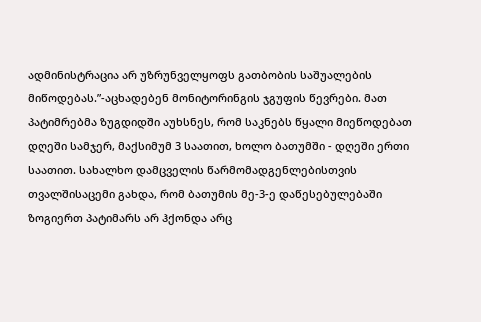ადმინისტრაცია არ უზრუნველყოფს გათბობის საშუალების მიწოდებას.”-აცხადებენ მონიტორინგის ჯგუფის წევრები. მათ პატიმრებმა ზუგდიდში აუხსნეს, რომ საკნებს წყალი მიეწოდებათ დღეში სამჯერ, მაქსიმუმ 3 საათით, ხოლო ბათუმში - დღეში ერთი საათით. სახალხო დამცველის წარმომადგენლებისთვის თვალშისაცემი გახდა, რომ ბათუმის მე-3-ე დაწესებულებაში ზოგიერთ პატიმარს არ ჰქონდა არც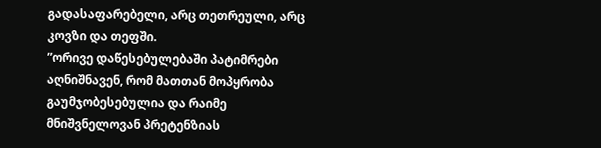გადასაფარებელი, არც თეთრეული, არც კოვზი და თეფში.
”ორივე დაწესებულებაში პატიმრები აღნიშნავენ, რომ მათთან მოპყრობა გაუმჯობესებულია და რაიმე მნიშვნელოვან პრეტენზიას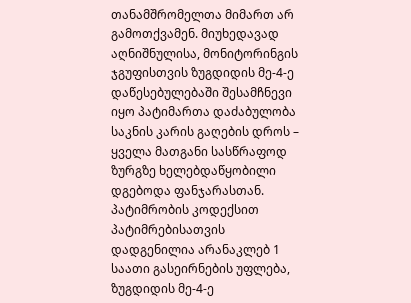თანამშრომელთა მიმართ არ გამოთქვამენ. მიუხედავად აღნიშნულისა, მონიტორინგის ჯგუფისთვის ზუგდიდის მე-4-ე დაწესებულებაში შესამჩნევი იყო პატიმართა დაძაბულობა საკნის კარის გაღების დროს – ყველა მათგანი სასწრაფოდ ზურგზე ხელებდაწყობილი დგებოდა ფანჯარასთან. პატიმრობის კოდექსით პატიმრებისათვის დადგენილია არანაკლებ 1 საათი გასეირნების უფლება, ზუგდიდის მე-4-ე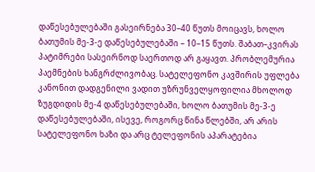დაწესებულებაში გასეირნება 30–40 წუთს მოიცავს, ხოლო ბათუმის მე-3-ე დაწესებულებაში – 10–15 წუთს. შაბათ–კვირას პატიმრები სასეირნოდ საერთოდ არ გაყავთ. პრობლემურია პაემნების ხანგრძლივობაც. სატელეფონო კავშირის უფლება კანონით დადგენილი ვადით უზრუნველყოფილია მხოლოდ ზუგდიდის მე-4 დაწესებულებაში, ხოლო ბათუმის მე-3-ე დაწესებულებაში, ისევე, როგორც წინა წლებში, არ არის სატელეფონო ხაზი და არც ტელეფონის აპარატებია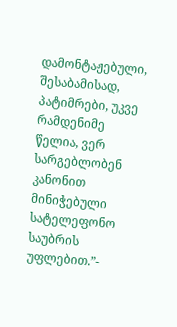დამონტაჟებული, შესაბამისად, პატიმრები, უკვე რამდენიმე წელია, ვერ სარგებლობენ კანონით მინიჭებული სატელეფონო საუბრის უფლებით.”-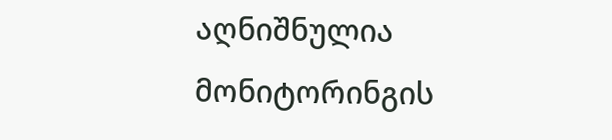აღნიშნულია მონიტორინგის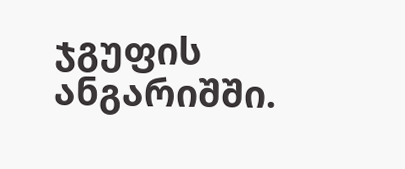ჯგუფის ანგარიშში.